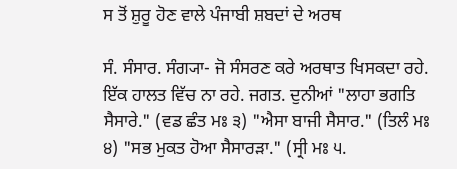ਸ ਤੋਂ ਸ਼ੁਰੂ ਹੋਣ ਵਾਲੇ ਪੰਜਾਬੀ ਸ਼ਬਦਾਂ ਦੇ ਅਰਥ

ਸੰ. ਸੰਸਾਰ. ਸੰਗ੍ਯਾ- ਜੋ ਸੰਸਰਣ ਕਰੇ ਅਰਥਾਤ ਖਿਸਕਦਾ ਰਹੇ. ਇੱਕ ਹਾਲਤ ਵਿੱਚ ਨਾ ਰਹੇ. ਜਗਤ. ਦੁਨੀਆਂ "ਲਾਹਾ ਭਗਤਿ ਸੈਸਾਰੇ." (ਵਡ ਛੰਤ ਮਃ ੩) "ਐਸਾ ਬਾਜੀ ਸੈਸਾਰ." (ਤਿਲੰ ਮਃ ੪) "ਸਭ ਮੁਕਤ ਹੋਆ ਸੈਸਾਰੜਾ." (ਸ੍ਰੀ ਮਃ ੫.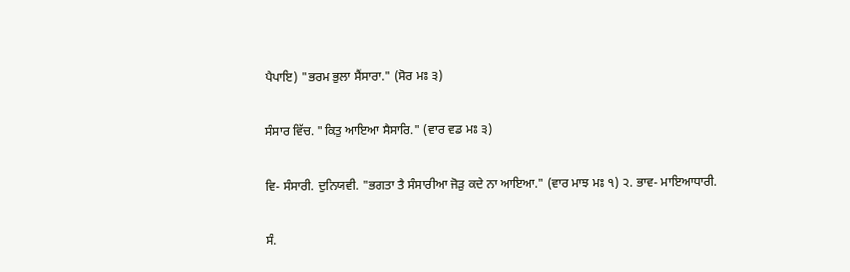ਪੈਪਾਇ) "ਭਰਮ ਭੁਲਾ ਸੈਂਸਾਰਾ." (ਸੋਰ ਮਃ ੩)


ਸੰਸਾਰ ਵਿੱਚ. "ਕਿਤੁ ਆਇਆ ਸੈਸਾਰਿ." (ਵਾਰ ਵਡ ਮਃ ੩)


ਵਿ- ਸੰਸਾਰੀ. ਦੁਨਿਯਵੀ. "ਭਗਤਾ ਤੈ ਸੰਸਾਰੀਆ ਜੋੜੁ ਕਦੇ ਨਾ ਆਇਆ." (ਵਾਰ ਮਾਝ ਮਃ ੧) ੨. ਭਾਵ- ਮਾਇਆਧਾਰੀ.


ਸੰ.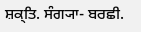ਸ਼ਕ੍ਤਿ. ਸੰਗ੍ਯਾ- ਬਰਛੀ.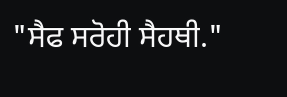"ਸੈਫ ਸਰੋਹੀ ਸੈਹਥੀ."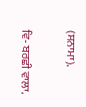(ਸਨਾਮਾ).


ਵਿ- ਬਰਛੀ ਵਾਲਾ.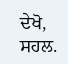ਦੇਖੋ, ਸਹਲ.